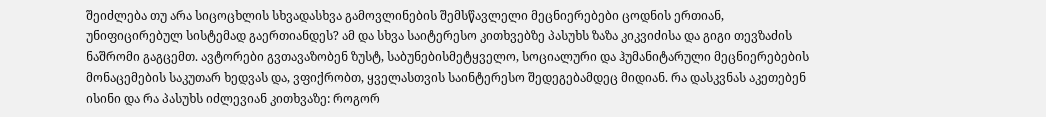შეიძლება თუ არა სიცოცხლის სხვადასხვა გამოვლინების შემსწავლელი მეცნიერებები ცოდნის ერთიან, უნიფიცირებულ სისტემად გაერთიანდეს? ამ და სხვა საიტერესო კითხვებზე პასუხს ზაზა კიკვიძისა და გიგი თევზაძის ნაშრომი გაგცემთ. ავტორები გვთავაზობენ ზუსტ, საბუნებისმეტყველო, სოციალური და ჰუმანიტარული მეცნიერებების მონაცემების საკუთარ ხედვას და, ვფიქრობთ, ყველასთვის საინტერესო შედეგებამდეც მიდიან. რა დასკვნას აკეთებენ ისინი და რა პასუხს იძლევიან კითხვაზე: როგორ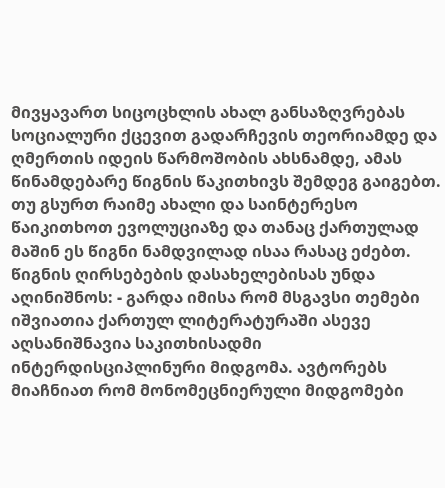მივყავართ სიცოცხლის ახალ განსაზღვრებას სოციალური ქცევით გადარჩევის თეორიამდე და ღმერთის იდეის წარმოშობის ახსნამდე, ამას წინამდებარე წიგნის წაკითხივს შემდეგ გაიგებთ.
თუ გსურთ რაიმე ახალი და საინტერესო წაიკითხოთ ევოლუციაზე და თანაც ქართულად მაშინ ეს წიგნი ნამდვილად ისაა რასაც ეძებთ. წიგნის ღირსებების დასახელებისას უნდა აღინიშნოს: - გარდა იმისა რომ მსგავსი თემები იშვიათია ქართულ ლიტერატურაში ასევე აღსანიშნავია საკითხისადმი ინტერდისციპლინური მიდგომა. ავტორებს მიაჩნიათ რომ მონომეცნიერული მიდგომები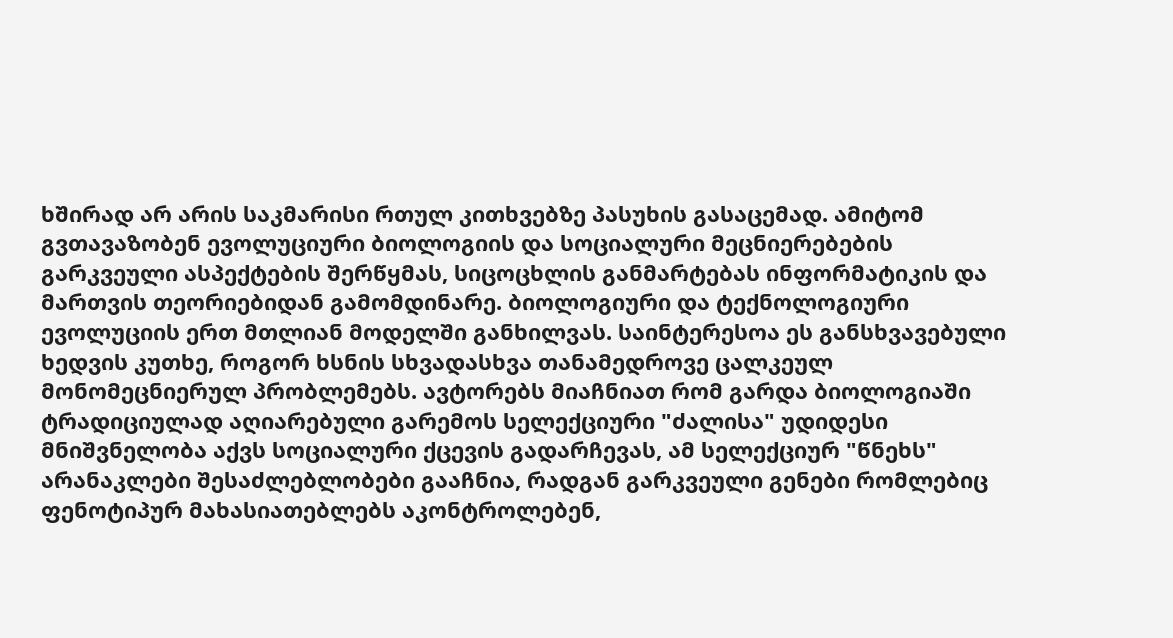ხშირად არ არის საკმარისი რთულ კითხვებზე პასუხის გასაცემად. ამიტომ გვთავაზობენ ევოლუციური ბიოლოგიის და სოციალური მეცნიერებების გარკვეული ასპექტების შერწყმას, სიცოცხლის განმარტებას ინფორმატიკის და მართვის თეორიებიდან გამომდინარე. ბიოლოგიური და ტექნოლოგიური ევოლუციის ერთ მთლიან მოდელში განხილვას. საინტერესოა ეს განსხვავებული ხედვის კუთხე, როგორ ხსნის სხვადასხვა თანამედროვე ცალკეულ მონომეცნიერულ პრობლემებს. ავტორებს მიაჩნიათ რომ გარდა ბიოლოგიაში ტრადიციულად აღიარებული გარემოს სელექციური "ძალისა" უდიდესი მნიშვნელობა აქვს სოციალური ქცევის გადარჩევას, ამ სელექციურ "წნეხს" არანაკლები შესაძლებლობები გააჩნია, რადგან გარკვეული გენები რომლებიც ფენოტიპურ მახასიათებლებს აკონტროლებენ,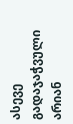ასევე გადაჯაჭვული არიან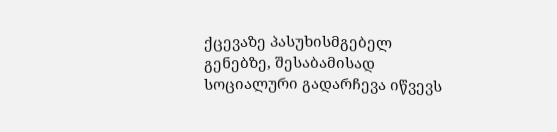ქცევაზე პასუხისმგებელ გენებზე, შესაბამისად სოციალური გადარჩევა იწვევს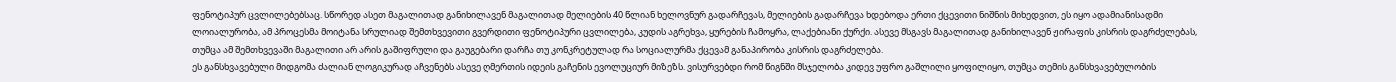ფენოტიპურ ცვლილებებსაც. სწორედ ასეთ მაგალითად განიხილავენ მაგალითად მელიების 40 წლიან ხელოვნურ გადარჩევას, მელიების გადარჩევა ხდებოდა ერთი ქცევითი ნიშნის მიხედვით, ეს იყო ადამიანისადმი ლოიალურობა, ამ პროცესმა მოიტანა სრულიად შემთხვევითი გვერდითი ფენოტიპური ცვლილება, კუდის აგრეხვა, ყურების ჩამოყრა, ლაქებიანი ქურქი. ასევე მსგავს მაგალითად განიხილავენ ჟირაფის კისრის დაგრძელებას, თუმცა ამ შემთხვევაში მაგალითი არ არის გაშიფრული და გაუგებარი დარჩა თუ კონკრეტულად რა სოციალურმა ქცევამ განაპირობა კისრის დაგრძელება.
ეს განსხვავებული მიდგომა ძალიან ლოგიკურად აჩვენებს ასევე ღმერთის იდეის გაჩენის ევოლუციურ მიზეზს. ვისურვებდი რომ წიგნში მსჯელობა კიდევ უფრო გაშლილი ყოფილიყო, თუმცა თემის განსხვავებულობის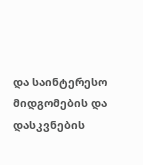და საინტერესო მიდგომების და დასკვნების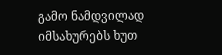გამო ნამდვილად იმსახურებს ხუთ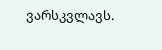ვარსკვლავს.